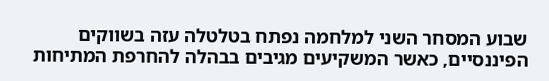שבוע המסחר השני למלחמה נפתח בטלטלה עזה בשווקים הפיננסיים, כאשר המשקיעים מגיבים בבהלה להחרפת המתיחות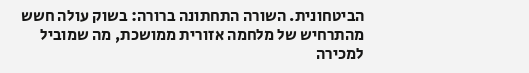הביטחונית. השורה התחתונה ברורה: בשוק עולה חשש מהתרחיש של מלחמה אזורית ממושכת, מה שמוביל למכירה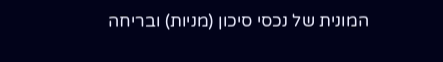המונית של נכסי סיכון (מניות) ובריחה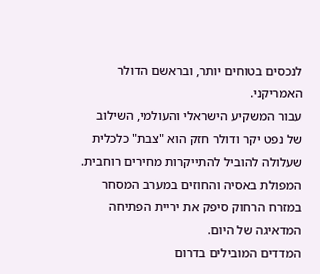לנכסים בטוחים יותר, ובראשם הדולר האמריקני.
עבור המשקיע הישראלי והעולמי, השילוב של נפט יקר ודולר חזק הוא "צבת" כלכלית שעלולה להוביל להתייקרות מחירים רוחבית. המפולת באסיה והחוזים במערב המסחר במזרח הרחוק סיפק את יריית הפתיחה המדאיגה של היום.
המדדים המובילים בדרום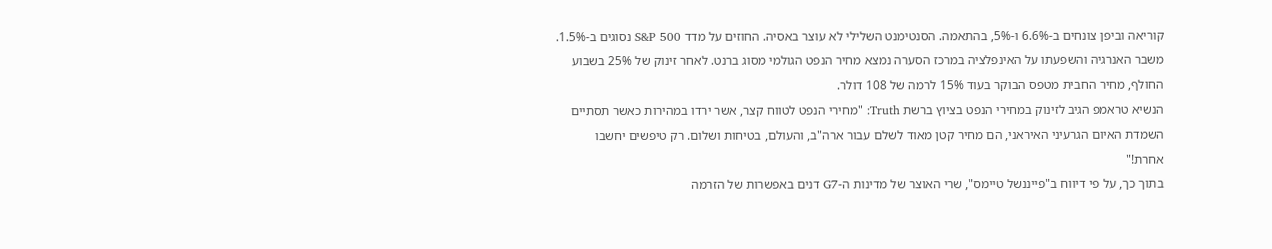קוריאה וביפן צונחים ב-6.6% ו-5%, בהתאמה. הסנטימנט השלילי לא עוצר באסיה. החוזים על מדד S&P 500 נסוגים ב-1.5%.
משבר האנרגיה והשפעתו על האינפלציה במרכז הסערה נמצא מחיר הנפט הגולמי מסוג ברנט. לאחר זינוק של 25% בשבוע החולף, מחיר החבית מטפס הבוקר בעוד 15% לרמה של 108 דולר.
הנשיא טראמפ הגיב לזינוק במחירי הנפט בציוץ ברשת Truth: "מחירי הנפט לטווח קצר, אשר ירדו במהירות כאשר תסתיים השמדת האיום הגרעיני האיראני, הם מחיר קטן מאוד לשלם עבור ארה"ב, והעולם, בטיחות ושלום. רק טיפשים יחשבו אחרת!"
בתוך כך, על פי דיווח ב"פייננשל טיימס", שרי האוצר של מדינות ה-G7 דנים באפשרות של הזרמה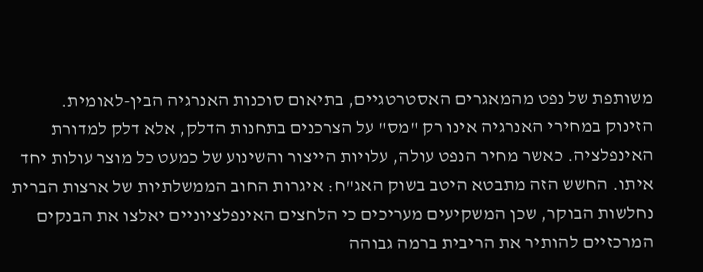משותפת של נפט מהמאגרים האסטרטגיים, בתיאום סוכנות האנרגיה הבין-לאומית.
הזינוק במחירי האנרגיה אינו רק "מס" על הצרכנים בתחנות הדלק, אלא דלק למדורת האינפלציה. כאשר מחיר הנפט עולה, עלויות הייצור והשינוע של כמעט כל מוצר עולות יחד איתו. החשש הזה מתבטא היטב בשוק האג"ח: איגרות החוב הממשלתיות של ארצות הברית נחלשות הבוקר, שכן המשקיעים מעריכים כי הלחצים האינפלציוניים יאלצו את הבנקים המרכזיים להותיר את הריבית ברמה גבוהה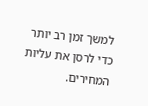למשך זמן רב יותר כדי לרסן את עליות המחירים.